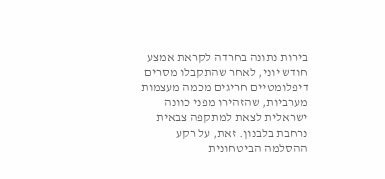בירות נתונה בחרדה לקראת אמצע חודש יוני, לאחר שהתקבלו מסרים דיפלומטיים חריגים מכמה מעצמות מערביות, שהזהירו מפני כוונה ישראלית לצאת למתקפה צבאית נרחבת בלבנון. זאת, על רקע ההסלמה הביטחונית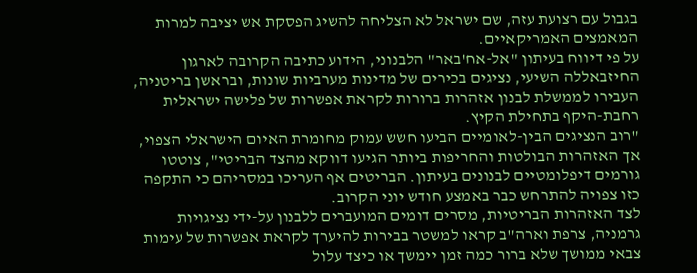בגבול עם רצועת עזה, שם ישראל לא הצליחה להשיג הפסקת אש יציבה למרות המאמצים האמריקאיים.
על פי דיווח בעיתון "אל-אח'באר" הלבנוני, הידוע כתיבה הקרובה לארגון החיזבאללה השיעי, נציגים בכירים של מדינות מערביות שונות, ובראשן בריטניה, העבירו לממשלת לבנון אזהרות ברורות לקראת אפשרות של פלישה ישראלית רחבת-היקף בתחילת הקיץ.
"רוב הנציגים הבין-לאומיים הביעו חשש עמוק מחומרת האיום הישראלי הצפוי, אך האזהרות הבולטות והחריפות ביותר הגיעו דווקא מהצד הבריטי", צוטטו גורמים דיפלומטיים לבנונים בעיתון. הבריטים אף העריכו במסריהם כי התקפה כזו צפויה להתרחש כבר באמצע חודש יוני הקרוב.
לצד האזהרות הבריטיות, מסרים דומים המועברים ללבנון על-ידי נציגויות גרמניה, צרפת וארה"ב קראו למשטר בבירות להיערך לקראת אפשרות של עימות צבאי ממושך שלא ברור כמה זמן יימשך או כיצד עלול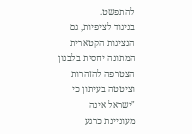להתפשט.
בניגוד לציפיות, גם הנציגות הקטארית המתונה יחסית בלבנון הצטרפה להזהרות וציטטה בעיתון כי "ישראל אינה מעוניינת כרגע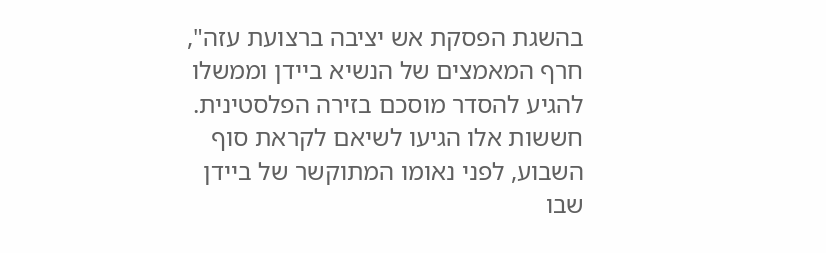בהשגת הפסקת אש יציבה ברצועת עזה", חרף המאמצים של הנשיא ביידן וממשלו להגיע להסדר מוסכם בזירה הפלסטינית.
חששות אלו הגיעו לשיאם לקראת סוף השבוע, לפני נאומו המתוקשר של ביידן שבו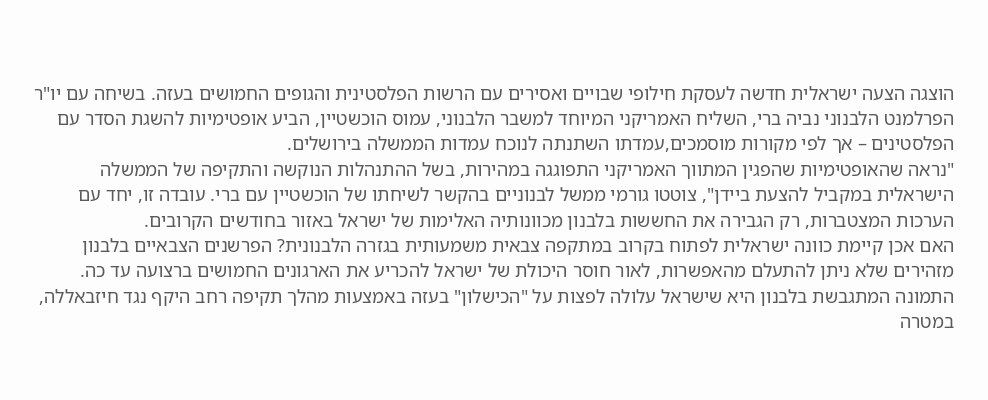הוצגה הצעה ישראלית חדשה לעסקת חילופי שבויים ואסירים עם הרשות הפלסטינית והגופים החמושים בעזה. בשיחה עם יו"ר הפרלמנט הלבנוני נביה ברי, השליח האמריקני המיוחד למשבר הלבנוני, עמוס הוכשטיין, הביע אופטימיות להשגת הסדר עם הפלסטינים – אך לפי מקורות מוסמכים,עמדתו השתנתה לנוכח עמדות הממשלה בירושלים.
"נראה שהאופטימיות שהפגין המתווך האמריקני התפוגגה במהירות, בשל ההתנהלות הנוקשה והתקיפה של הממשלה הישראלית במקביל להצעת ביידן", צוטטו גורמי ממשל לבנוניים בהקשר לשיחתו של הוכשטיין עם ברי. עובדה זו, יחד עם הערכות המצטברות, רק הגבירה את החששות בלבנון מכוונותיה האלימות של ישראל באזור בחודשים הקרובים.
האם אכן קיימת כוונה ישראלית לפתוח בקרוב במתקפה צבאית משמעותית בגזרה הלבנונית? הפרשנים הצבאיים בלבנון מזהירים שלא ניתן להתעלם מהאפשרות, לאור חוסר היכולת של ישראל להכריע את הארגונים החמושים ברצועה עד כה. התמונה המתגבשת בלבנון היא שישראל עלולה לפצות על "הכישלון" בעזה באמצעות מהלך תקיפה רחב היקף נגד חיזבאללה, במטרה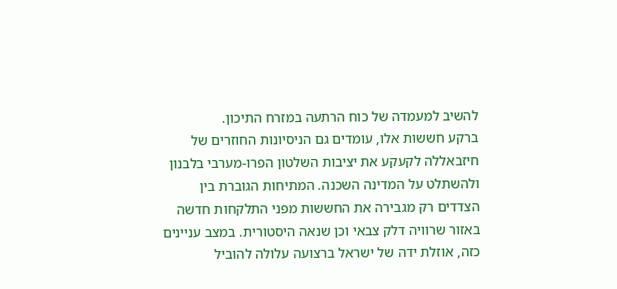להשיב למעמדה של כוח הרתעה במזרח התיכון.
ברקע חששות אלו, עומדים גם הניסיונות החוזרים של חיזבאללה לקעקע את יציבות השלטון הפרו-מערבי בלבנון ולהשתלט על המדינה השכנה. המתיחות הגוברת בין הצדדים רק מגבירה את החששות מפני התלקחות חדשה באזור שרוויה דלק צבאי וכן שנאה היסטורית. במצב עניינים כזה, אוזלת ידה של ישראל ברצועה עלולה להוביל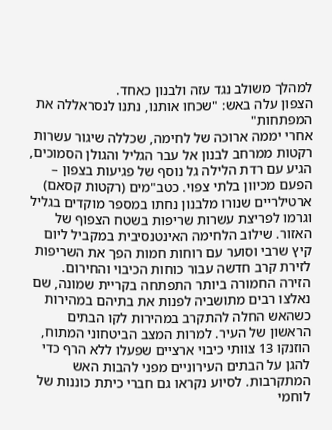למהלך משולב נגד עזה ולבנון כאחד.
הצפון עלה באש: "שכחו אותנו, נתנו לנסראללה את המפתחות"
אחרי יממה ארוכה של לחימה, שכללה שיגור עשרות רקטות ממרחב לבנון אל עבר הגליל והגולן הסמוכים, הגיע עם רדת הלילה גל נוסף של פגיעות בצפון – הפעם מכיוון בלתי צפוי. כטב"מים (רקטות קסאם) ארטילריים שנורו מלבנון נחתו במספר מוקדים בגליל וגרמו לפריצת עשרות שריפות בשטח הצפוף של האזור. שילוב הלחימה האינטנסיבית במקביל ליום קיץ שרבי וסוער עם רוחות חמות הפך את השריפות לזירת קרב חדשה עבור כוחות הכיבוי והחירום.
הזירה החמורה ביותר התפתחה בקריית שמונה, שם נאלצו רבים מתושביה לפנות את בתיהם במהירות כשהאש החלה להתקרב במהירות לקו הבתים הראשון של העיר. למרות המצב הביטחוני המתוח, הוזנקו 13 צוותי כיבוי ארציים שפעלו ללא הרף כדי להגן על הבתים העירוניים מפני להבות האש המתקרבות. לסיוע נקראו גם חברי כיתת כוננות של לוחמי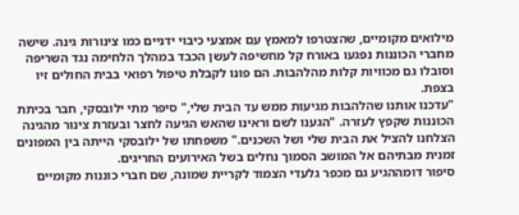מילואים מקומיים, שהצטרפו למאמץ עם אמצעי כיבוי ידניים כמו צינורות גינה. שישה מחברי הכוננות נפגעו באורח קל מחשיפה לעשן הכבד במהלך הלחימה נגד השריפה וסובלו גם מכוויות קלות מהלהבות. הם פונו לקבלת טיפול רפואי בבית החולים זיו בצפת.
"עדכנו אותנו שהלהבות מגיעות ממש עד הבית שלי," סיפר מתי ילובסקי, חבר בכיתת הכוננות שקפץ לעזרה. "הגענו לשם וראינו שהאש הגיעה לחצר ובעזרת צינור מהגינה הצלחנו להציל את הבית שלי ושל השכנים." משפחתו של ילובסקי הייתה בין המפונים זמנית מבתיהם אל המושב הסמוך נחלים בשל האירועים החריגים.
סיפור דומההגיע גם מכפר גלעדי הצמוד לקריית שמונה, שם חברי כוננות מקומיים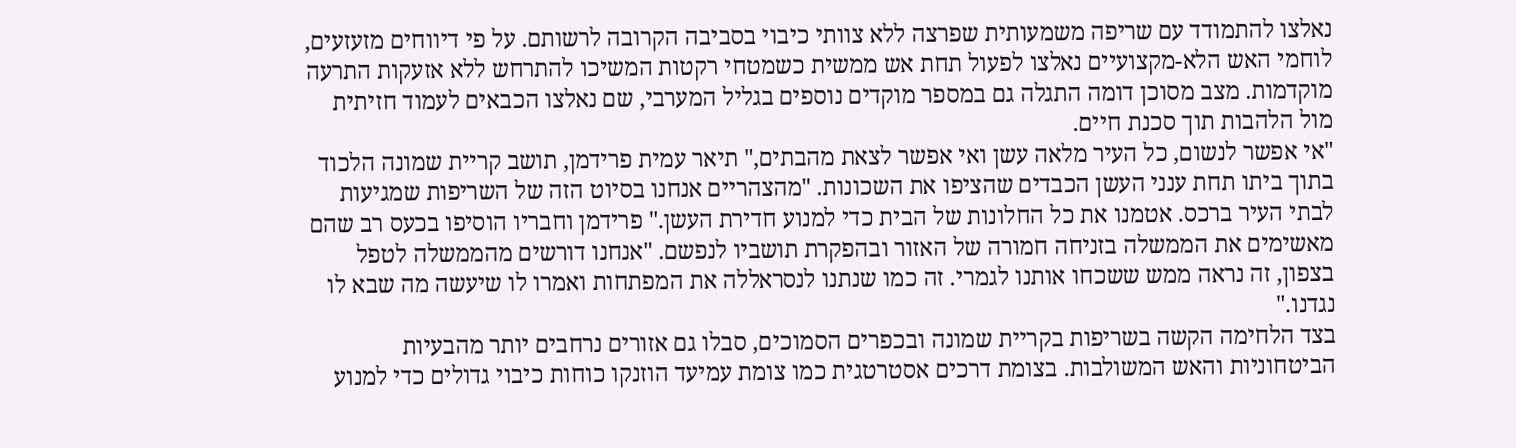נאלצו להתמודד עם שריפה משמעותית שפרצה ללא צוותי כיבוי בסביבה הקרובה לרשותם. על פי דיווחים מזעזעים, לוחמי האש הלא-מקצועיים נאלצו לפעול תחת אש ממשית כשמטחי רקטות המשיכו להתרחש ללא אזעקות התרעה מוקדמות. מצב מסוכן דומה התגלה גם במספר מוקדים נוספים בגליל המערבי, שם נאלצו הכבאים לעמוד חזיתית מול הלהבות תוך סכנת חיים.
"אי אפשר לנשום, כל העיר מלאה עשן ואי אפשר לצאת מהבתים," תיאר עמית פרידמן, תושב קריית שמונה הלכוד בתוך ביתו תחת ענני העשן הכבדים שהציפו את השכונות. "מהצהריים אנחנו בסיוט הזה של השריפות שמגיעות לבתי העיר ברכס. אטמנו את כל החלונות של הבית כדי למנוע חדירת העשן." פרידמן וחבריו הוסיפו בכעס רב שהם מאשימים את הממשלה בזניחה חמורה של האזור ובהפקרת תושביו לנפשם. "אנחנו דורשים מהממשלה לטפל בצפון, זה נראה ממש ששכחו אותנו לגמרי. זה כמו שנתנו לנסראללה את המפתחות ואמרו לו שיעשה מה שבא לו נגדנו."
בצד הלחימה הקשה בשריפות בקריית שמונה ובכפרים הסמוכים, סבלו גם אזורים נרחבים יותר מהבעיות הביטחוניות והאש המשולבות. בצומת דרכים אסטרטגית כמו צומת עמיעד הוזנקו כוחות כיבוי גדולים כדי למנוע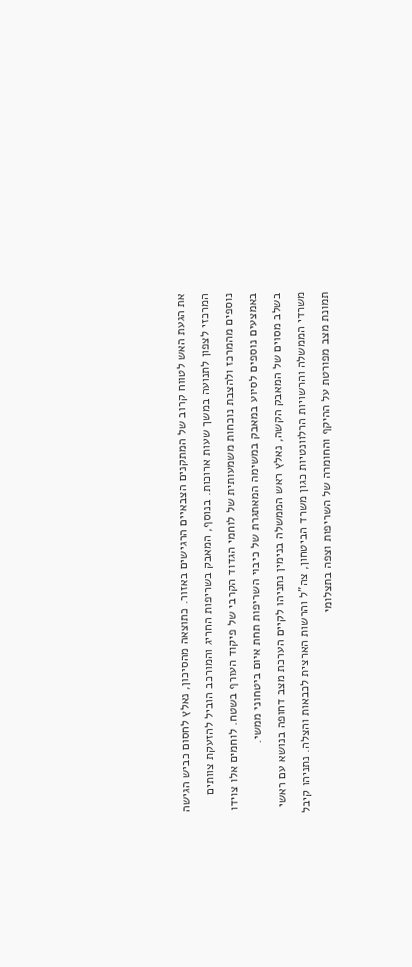את הגעת האש לטווח קרוב של המתקנים הצבאיים הרגישים באזור. כתוצאה מהסיכון, נאלץ לחסום כביש הגישה המרכזי לצפון לתנועה במשך שעות ארוכות. בנוסף, המאבק בשריפות החריג והמורכב הוביל להזעקת צוותים נוספים מהמרכז ולהצבת נוכחות משמעותית של לוחמי הגדוד הקרבי של פיקוד העורף בשטח. לוחמים אלו צוידו באמצעים נוספים לסיוע במאבק במשימה המאתגרת של כיבוי השריפות תחת איום ביטחוני ממשי.
בשלב מסוים של המאבק הקשה, נאלץ ראש הממשלה בנימין נתניהו לקיים הערכת מצב דחופה בנושא עם ראשי משרדי הממשלה והרשויות הרלוונטיות כגון משרד הביטחון, צה"ל והרשות הארצית לכבאות והצלה. נתניהו קיבל תמונת מצב מפורטת על ההיקף והחומרה של השריפות וצפה בתצלומי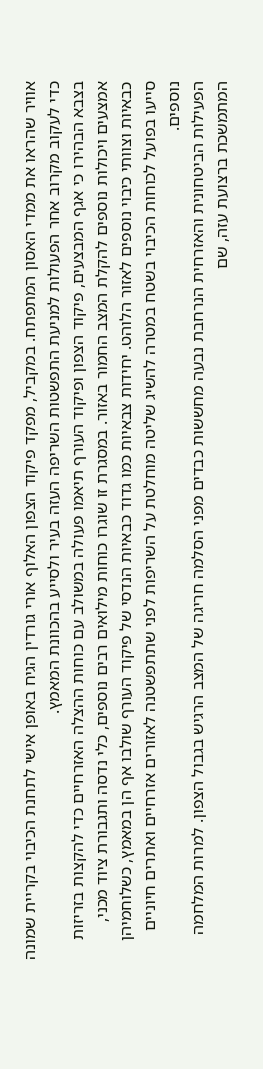אוויר שהראו את ממדי האסון המתפתח. במקביל, מפקד פיקוד הצפון האלוף אורי גורדין הגיח באופן אישי לתחנת הכיבוי בקריית שמונה כדי לעקוב מקרוב אחר הפעולות למניעת התפשטות השריפה העזה בעיר ולסייע בהכוונת המאמץ.
בצבא הבהירו כי אגף המבצעים, פיקוד הצפון ופיקוד העורף תיאמו פעולה במשולב עם כוחות ההצלה האזרחיים כדי להקצות בזריזות אמצעים ויכולות נוספים להקלת המצב החמור באזור. במסגרת זו שוגרו כוחות מילואים רבים נוספים, כלי נדסה ותגבורת ציוד מכני, כבאיות וצוותי כיבוי נוספים לאזור הלוהט. יחידות צבאיות כמו גדוד כבאיות הנדסי של פיקוד העורף שולבו אף הן במאמץ, כשלוחמיהן סייעו בפועל לכוחות הכיבוי בשטח במטרה להשיג שליטה מוחלטת על השריפות לפני שתתפשטנה לאזורים אזרחיים ואתרים חיוניים נוספים.
הפעילות הביטחונית והאזרחית הנרחבת נבעה מחששות כבדים מפני הסלמה חריגה של המצב הרגיש בגבול הצפון. למרות המלחמה המתמשכת ברצועת עזה, שם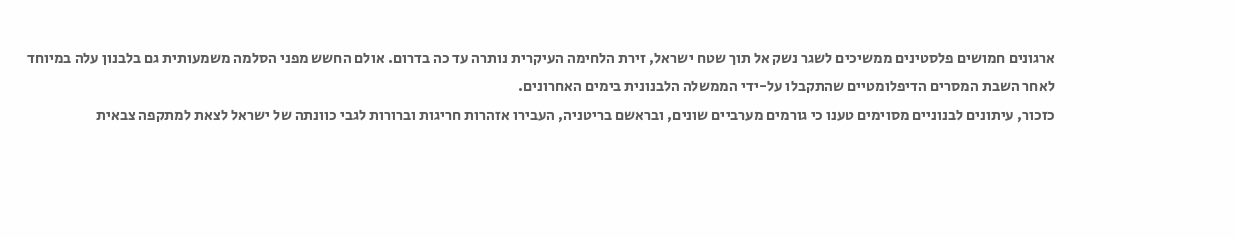ארגונים חמושים פלסטינים ממשיכים לשגר נשק אל תוך שטח ישראל, זירת הלחימה העיקרית נותרה עד כה בדרום. אולם החשש מפני הסלמה משמעותית גם בלבנון עלה במיוחד לאחר השבת המסרים הדיפלומטיים שהתקבלו על-ידי הממשלה הלבנונית בימים האחרונים.
כזכור, עיתונים לבנוניים מסוימים טענו כי גורמים מערביים שונים, ובראשם בריטניה, העבירו אזהרות חריגות וברורות לגבי כוונתה של ישראל לצאת למתקפה צבאית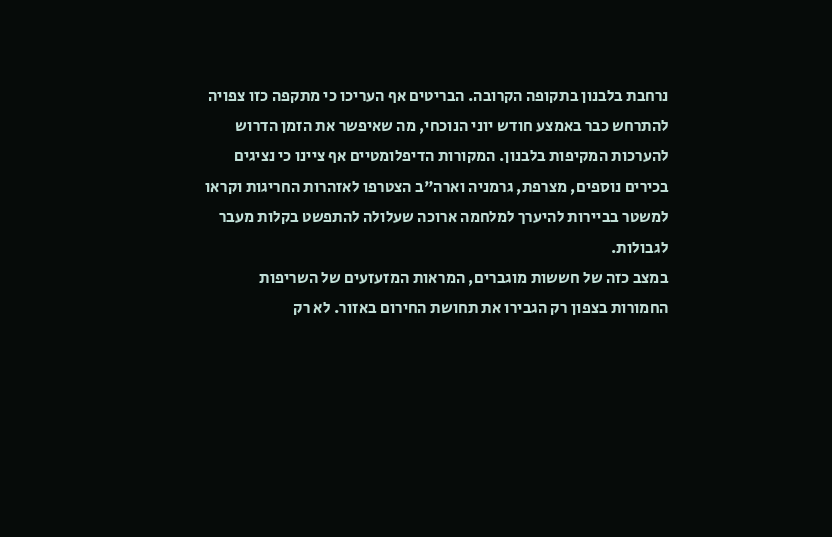נרחבת בלבנון בתקופה הקרובה. הבריטים אף העריכו כי מתקפה כזו צפויה להתרחש כבר באמצע חודש יוני הנוכחי, מה שאיפשר את הזמן הדרוש להערכות המקיפות בלבנון. המקורות הדיפלומטיים אף ציינו כי נציגים בכירים נוספים, מצרפת, גרמניה וארה"ב הצטרפו לאזהרות החריגות וקראו למשטר בביירות להיערך למלחמה ארוכה שעלולה להתפשט בקלות מעבר לגבולות.
במצב כזה של חששות מוגברים, המראות המזעזעים של השריפות החמורות בצפון רק הגבירו את תחושת החירום באזור. לא רק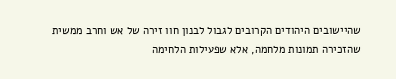שהיישובים היהודים הקרובים לגבול לבנון חוו זירה של אש וחרב ממשית שהזכירה תמונות מלחמה, אלא שפעילות הלחימה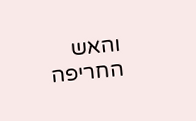והאש החריפה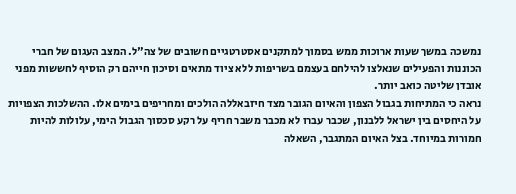נמשכה במשך שעות ארוכות ממש בסמוך למתקנים אסטרטגיים חשובים של צה"ל. המצב העגום של חברי הכוננות והפעילים שנאלצו להילחם בעצמם בשריפות ללא ציוד מתאים וסיכון חייהם רק הוסיף לחששות מפני אובדן שליטה כואב יותר.
נראה כי המתיחות בגבול הצפון והאיום הגובר מצד חיזבאללה הולכים ומחריפים בימים אלו. ההשלכות הצפויות על היחסים בין ישראל ללבנון, שכבר עברו לא מכבר משבר חריף על רקע סכסוך הגבול הימי, עלולות להיות חמורות במיוחד. בצל האיום המתגבר, השאלה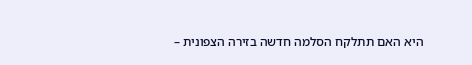היא האם תתלקח הסלמה חדשה בזירה הצפונית –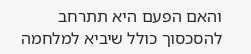והאם הפעם היא תתרחב להסכסוך כולל שיביא למלחמה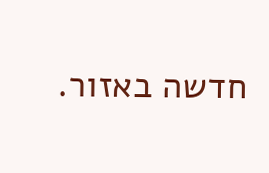חדשה באזור.